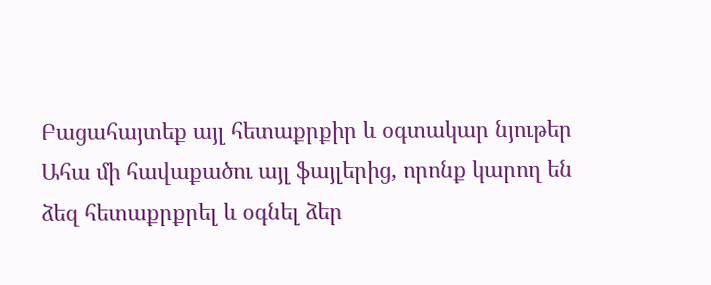Բացահայտեք այլ հետաքրքիր և օգտակար նյութեր
Ահա մի հավաքածու այլ ֆայլերից, որոնք կարող են ձեզ հետաքրքրել և օգնել ձեր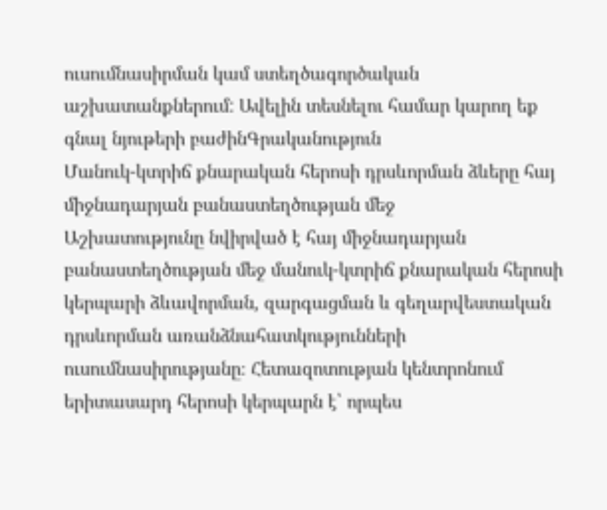ուսումնասիրման կամ ստեղծագործական աշխատանքներում: Ավելին տեսնելու համար կարող եք գնալ նյութերի բաժինԳրականություն
Մանուկ-կտրիճ քնարական հերոսի դրսևորման ձևերը հայ միջնադարյան բանաստեղծության մեջ
Աշխատությունը նվիրված է հայ միջնադարյան բանաստեղծության մեջ մանուկ-կտրիճ քնարական հերոսի կերպարի ձևավորման, զարգացման և գեղարվեստական դրսևորման առանձնահատկությունների ուսումնասիրությանը։ Հետազոտության կենտրոնում երիտասարդ հերոսի կերպարն է՝ որպես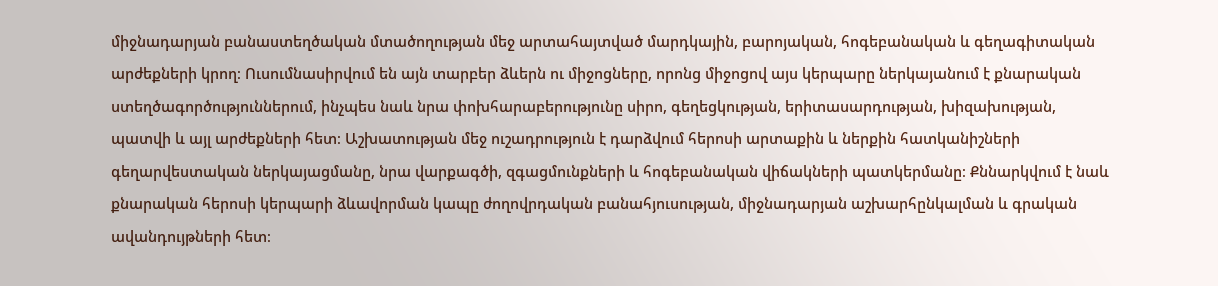միջնադարյան բանաստեղծական մտածողության մեջ արտահայտված մարդկային, բարոյական, հոգեբանական և գեղագիտական արժեքների կրող։ Ուսումնասիրվում են այն տարբեր ձևերն ու միջոցները, որոնց միջոցով այս կերպարը ներկայանում է քնարական ստեղծագործություններում, ինչպես նաև նրա փոխհարաբերությունը սիրո, գեղեցկության, երիտասարդության, խիզախության, պատվի և այլ արժեքների հետ։ Աշխատության մեջ ուշադրություն է դարձվում հերոսի արտաքին և ներքին հատկանիշների գեղարվեստական ներկայացմանը, նրա վարքագծի, զգացմունքների և հոգեբանական վիճակների պատկերմանը։ Քննարկվում է նաև քնարական հերոսի կերպարի ձևավորման կապը ժողովրդական բանահյուսության, միջնադարյան աշխարհընկալման և գրական ավանդույթների հետ։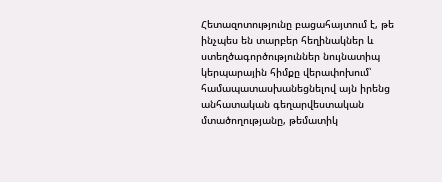Հետազոտությունը բացահայտում է, թե ինչպես են տարբեր հեղինակներ և ստեղծագործություններ նույնատիպ կերպարային հիմքը վերափոխում՝ համապատասխանեցնելով այն իրենց անհատական գեղարվեստական մտածողությանը, թեմատիկ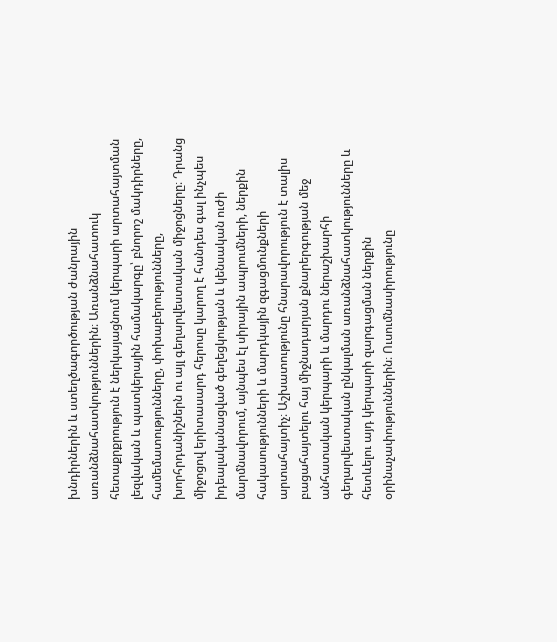խնդիրներին և ստեղծագործության ժանրային առանձնահատկություններին։ Առանձնահատուկ հետաքրքրություն է ներկայացնում կերպարի արտահայտման լեզվական և պատկերային համակարգը՝ բնորոշ մակդիրները, համեմատությունները, փոխաբերությունները, խորհրդանիշներն ու այլ գեղարվեստական միջոցները։ Դրանց միջոցով երիտասարդ հերոսը կարող է հանդես գալ ինչպես իդեալականացված գեղեցկության և կենսական ուժի մարմնավորում, այնպես էլ սիրային ապրումների, ներքին հակասությունների և մարդկային զգացմունքների արտահայտիչ։ Աշխատությունը հնարավորություն է տալիս բացահայտելու հայ միջնադարյան քնարերգության մեջ անհատական կերպարի և մարդու ներաշխարհի գեղարվեստական ընկալման առանձնահատկությունները և հետևելու այդ կերպարի զարգացման ներքին օրինաչափություններին։ Ուսումնասիրությունը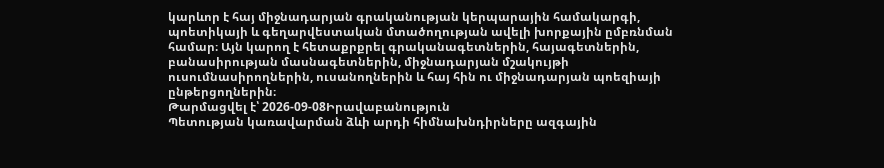կարևոր է հայ միջնադարյան գրականության կերպարային համակարգի, պոետիկայի և գեղարվեստական մտածողության ավելի խորքային ըմբռնման համար։ Այն կարող է հետաքրքրել գրականագետներին, հայագետներին, բանասիրության մասնագետներին, միջնադարյան մշակույթի ուսումնասիրողներին, ուսանողներին և հայ հին ու միջնադարյան պոեզիայի ընթերցողներին։
Թարմացվել է՝ 2026-09-08Իրավաբանություն
Պետության կառավարման ձևի արդի հիմնախնդիրները ազգային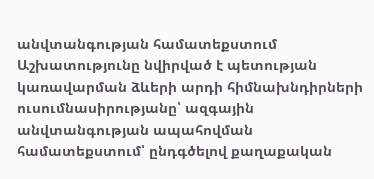անվտանգության համատեքստում
Աշխատությունը նվիրված է պետության կառավարման ձևերի արդի հիմնախնդիրների ուսումնասիրությանը՝ ազգային անվտանգության ապահովման համատեքստում՝ ընդգծելով քաղաքական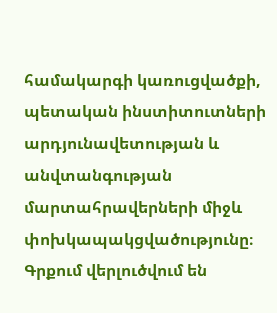համակարգի կառուցվածքի, պետական ինստիտուտների արդյունավետության և անվտանգության մարտահրավերների միջև փոխկապակցվածությունը։ Գրքում վերլուծվում են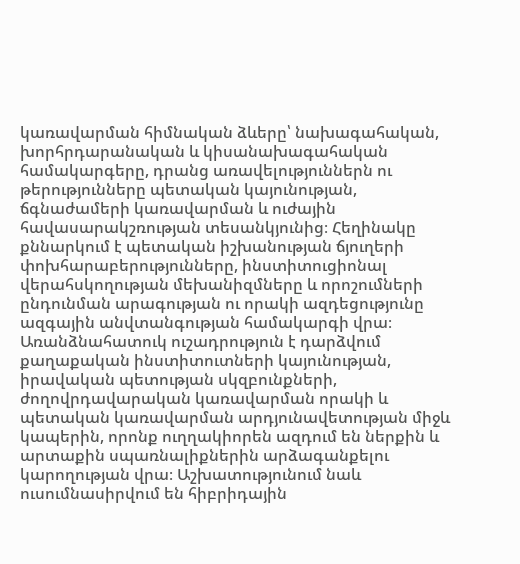կառավարման հիմնական ձևերը՝ նախագահական, խորհրդարանական և կիսանախագահական համակարգերը, դրանց առավելություններն ու թերությունները պետական կայունության, ճգնաժամերի կառավարման և ուժային հավասարակշռության տեսանկյունից։ Հեղինակը քննարկում է պետական իշխանության ճյուղերի փոխհարաբերությունները, ինստիտուցիոնալ վերահսկողության մեխանիզմները և որոշումների ընդունման արագության ու որակի ազդեցությունը ազգային անվտանգության համակարգի վրա։ Առանձնահատուկ ուշադրություն է դարձվում քաղաքական ինստիտուտների կայունության, իրավական պետության սկզբունքների, ժողովրդավարական կառավարման որակի և պետական կառավարման արդյունավետության միջև կապերին, որոնք ուղղակիորեն ազդում են ներքին և արտաքին սպառնալիքներին արձագանքելու կարողության վրա։ Աշխատությունում նաև ուսումնասիրվում են հիբրիդային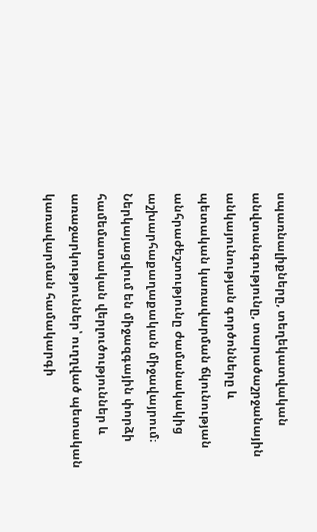սպառնալիքները, տեղեկատվական անվտանգությունը, տարածաշրջանային անկայունության գործոնները և պետական կառավարման ճկունության անհրաժեշտությունը ժամանակակից աշխարհաքաղաքական միջավայրում։ Ներկայացվում են միջազգային փորձի համեմատական վերլուծություններ և առաջարկություններ՝ ուղղված պետական կառավարման համակարգի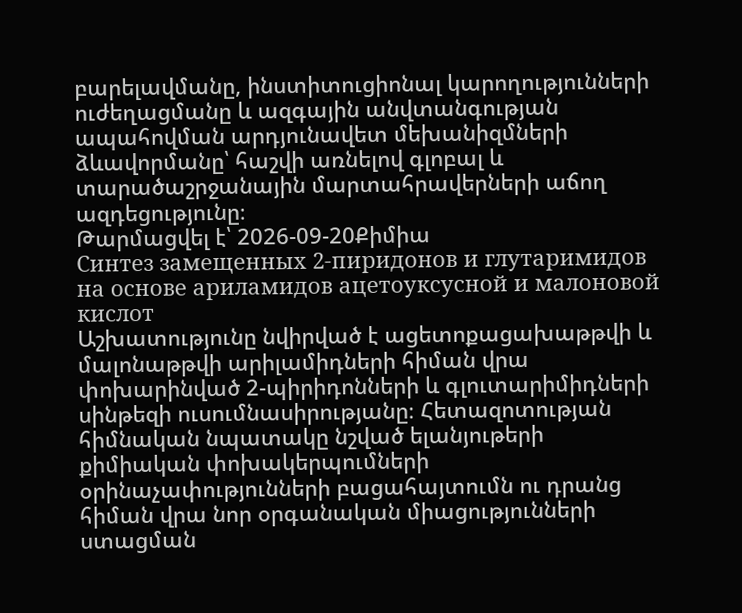բարելավմանը, ինստիտուցիոնալ կարողությունների ուժեղացմանը և ազգային անվտանգության ապահովման արդյունավետ մեխանիզմների ձևավորմանը՝ հաշվի առնելով գլոբալ և տարածաշրջանային մարտահրավերների աճող ազդեցությունը։
Թարմացվել է՝ 2026-09-20Քիմիա
Синтез замещенных 2-пиридонов и глутаримидов на основе ариламидов ацетоуксусной и малоновой кислот
Աշխատությունը նվիրված է ացետոքացախաթթվի և մալոնաթթվի արիլամիդների հիման վրա փոխարինված 2-պիրիդոնների և գլուտարիմիդների սինթեզի ուսումնասիրությանը։ Հետազոտության հիմնական նպատակը նշված ելանյութերի քիմիական փոխակերպումների օրինաչափությունների բացահայտումն ու դրանց հիման վրա նոր օրգանական միացությունների ստացման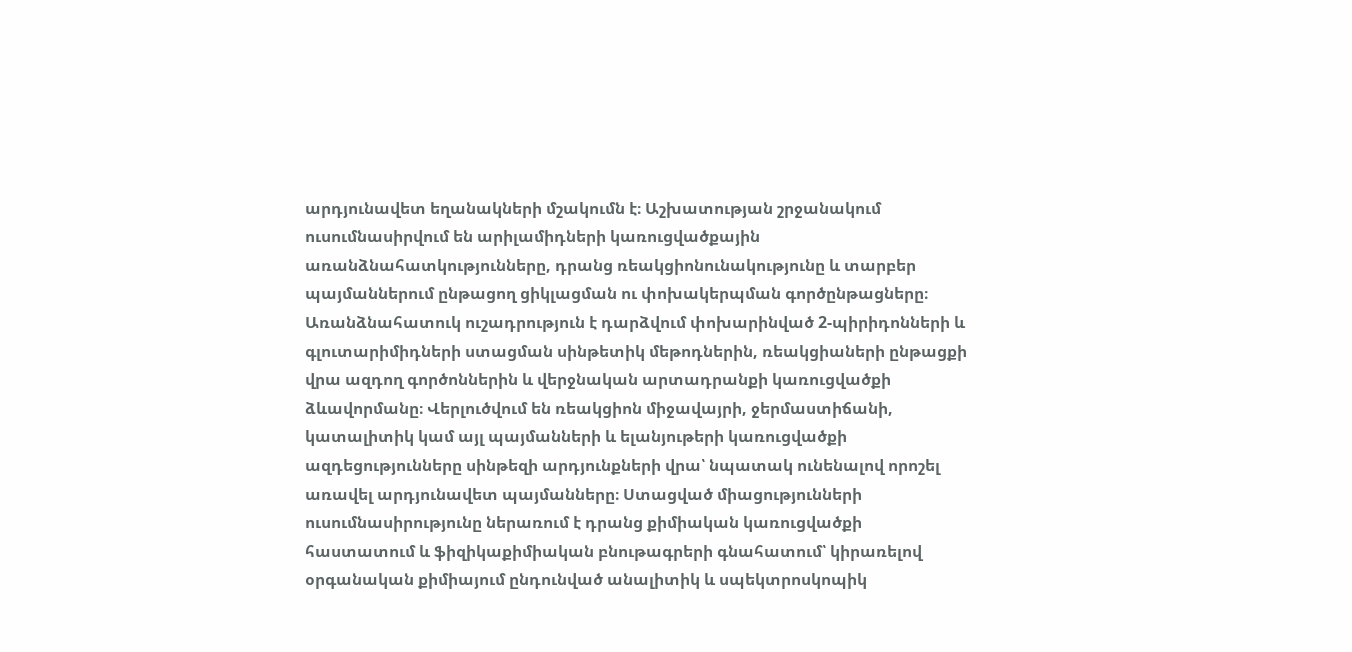արդյունավետ եղանակների մշակումն է։ Աշխատության շրջանակում ուսումնասիրվում են արիլամիդների կառուցվածքային առանձնահատկությունները, դրանց ռեակցիոնունակությունը և տարբեր պայմաններում ընթացող ցիկլացման ու փոխակերպման գործընթացները։ Առանձնահատուկ ուշադրություն է դարձվում փոխարինված 2-պիրիդոնների և գլուտարիմիդների ստացման սինթետիկ մեթոդներին, ռեակցիաների ընթացքի վրա ազդող գործոններին և վերջնական արտադրանքի կառուցվածքի ձևավորմանը։ Վերլուծվում են ռեակցիոն միջավայրի, ջերմաստիճանի, կատալիտիկ կամ այլ պայմանների և ելանյութերի կառուցվածքի ազդեցությունները սինթեզի արդյունքների վրա՝ նպատակ ունենալով որոշել առավել արդյունավետ պայմանները։ Ստացված միացությունների ուսումնասիրությունը ներառում է դրանց քիմիական կառուցվածքի հաստատում և ֆիզիկաքիմիական բնութագրերի գնահատում՝ կիրառելով օրգանական քիմիայում ընդունված անալիտիկ և սպեկտրոսկոպիկ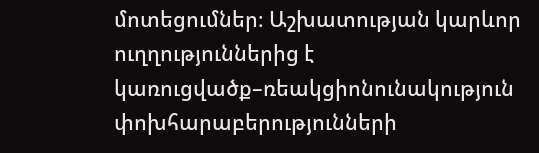մոտեցումներ։ Աշխատության կարևոր ուղղություններից է կառուցվածք–ռեակցիոնունակություն փոխհարաբերությունների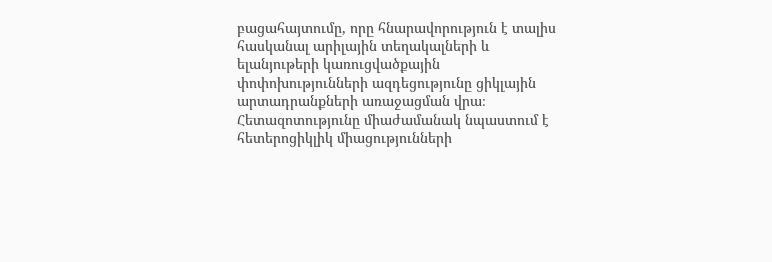բացահայտումը, որը հնարավորություն է տալիս հասկանալ արիլային տեղակալների և ելանյութերի կառուցվածքային փոփոխությունների ազդեցությունը ցիկլային արտադրանքների առաջացման վրա։ Հետազոտությունը միաժամանակ նպաստում է հետերոցիկլիկ միացությունների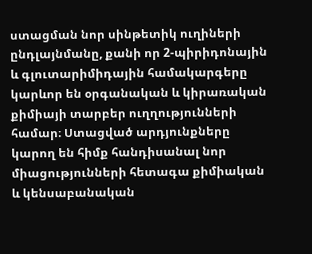ստացման նոր սինթետիկ ուղիների ընդլայնմանը, քանի որ 2-պիրիդոնային և գլուտարիմիդային համակարգերը կարևոր են օրգանական և կիրառական քիմիայի տարբեր ուղղությունների համար։ Ստացված արդյունքները կարող են հիմք հանդիսանալ նոր միացությունների հետագա քիմիական և կենսաբանական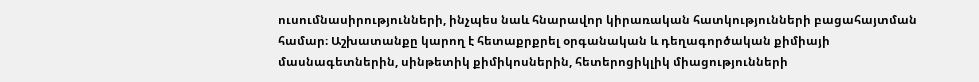ուսումնասիրությունների, ինչպես նաև հնարավոր կիրառական հատկությունների բացահայտման համար։ Աշխատանքը կարող է հետաքրքրել օրգանական և դեղագործական քիմիայի մասնագետներին, սինթետիկ քիմիկոսներին, հետերոցիկլիկ միացությունների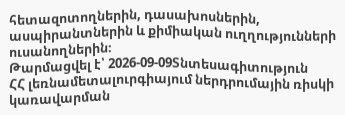հետազոտողներին, դասախոսներին, ասպիրանտներին և քիմիական ուղղությունների ուսանողներին։
Թարմացվել է՝ 2026-09-09Տնտեսագիտություն
ՀՀ լեռնամետալուրգիայում ներդրումային ռիսկի կառավարման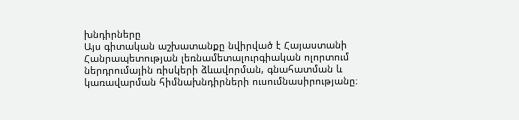խնդիրները
Այս գիտական աշխատանքը նվիրված է Հայաստանի Հանրապետության լեռնամետալուրգիական ոլորտում ներդրումային ռիսկերի ձևավորման, գնահատման և կառավարման հիմնախնդիրների ուսումնասիրությանը։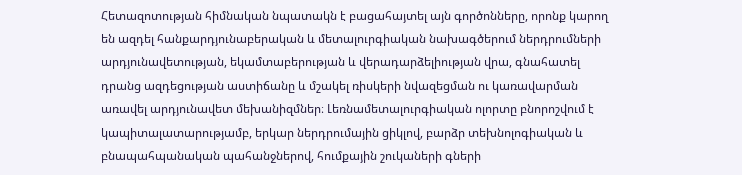Հետազոտության հիմնական նպատակն է բացահայտել այն գործոնները, որոնք կարող են ազդել հանքարդյունաբերական և մետալուրգիական նախագծերում ներդրումների արդյունավետության, եկամտաբերության և վերադարձելիության վրա, գնահատել դրանց ազդեցության աստիճանը և մշակել ռիսկերի նվազեցման ու կառավարման առավել արդյունավետ մեխանիզմներ։ Լեռնամետալուրգիական ոլորտը բնորոշվում է կապիտալատարությամբ, երկար ներդրումային ցիկլով, բարձր տեխնոլոգիական և բնապահպանական պահանջներով, հումքային շուկաների գների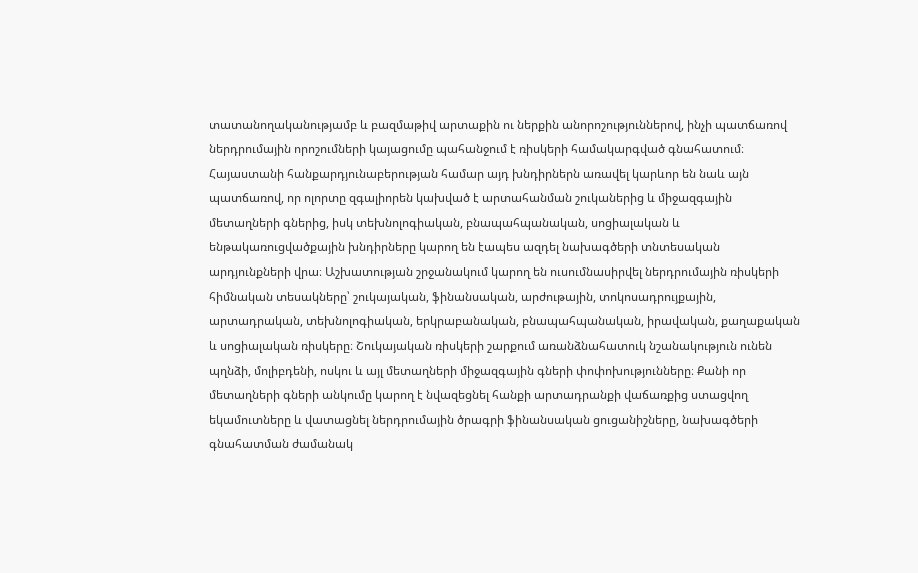տատանողականությամբ և բազմաթիվ արտաքին ու ներքին անորոշություններով, ինչի պատճառով ներդրումային որոշումների կայացումը պահանջում է ռիսկերի համակարգված գնահատում։ Հայաստանի հանքարդյունաբերության համար այդ խնդիրներն առավել կարևոր են նաև այն պատճառով, որ ոլորտը զգալիորեն կախված է արտահանման շուկաներից և միջազգային մետաղների գներից, իսկ տեխնոլոգիական, բնապահպանական, սոցիալական և ենթակառուցվածքային խնդիրները կարող են էապես ազդել նախագծերի տնտեսական արդյունքների վրա։ Աշխատության շրջանակում կարող են ուսումնասիրվել ներդրումային ռիսկերի հիմնական տեսակները՝ շուկայական, ֆինանսական, արժութային, տոկոսադրույքային, արտադրական, տեխնոլոգիական, երկրաբանական, բնապահպանական, իրավական, քաղաքական և սոցիալական ռիսկերը։ Շուկայական ռիսկերի շարքում առանձնահատուկ նշանակություն ունեն պղնձի, մոլիբդենի, ոսկու և այլ մետաղների միջազգային գների փոփոխությունները։ Քանի որ մետաղների գների անկումը կարող է նվազեցնել հանքի արտադրանքի վաճառքից ստացվող եկամուտները և վատացնել ներդրումային ծրագրի ֆինանսական ցուցանիշները, նախագծերի գնահատման ժամանակ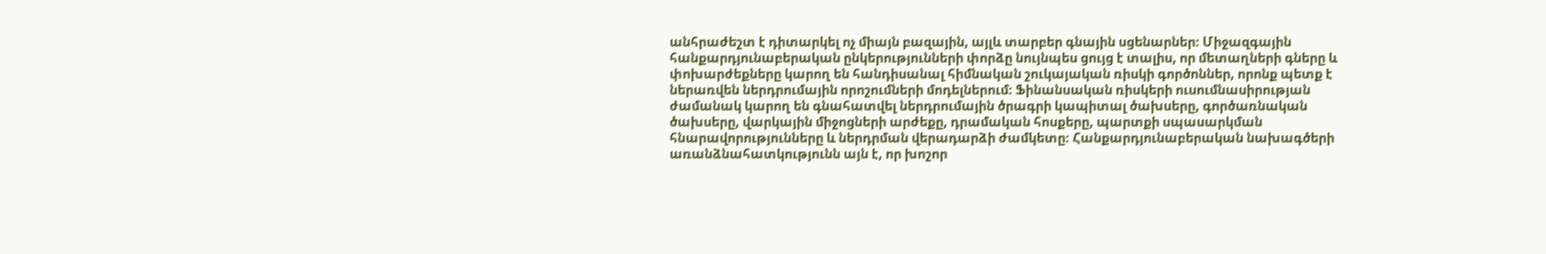անհրաժեշտ է դիտարկել ոչ միայն բազային, այլև տարբեր գնային սցենարներ։ Միջազգային հանքարդյունաբերական ընկերությունների փորձը նույնպես ցույց է տալիս, որ մետաղների գները և փոխարժեքները կարող են հանդիսանալ հիմնական շուկայական ռիսկի գործոններ, որոնք պետք է ներառվեն ներդրումային որոշումների մոդելներում։ Ֆինանսական ռիսկերի ուսումնասիրության ժամանակ կարող են գնահատվել ներդրումային ծրագրի կապիտալ ծախսերը, գործառնական ծախսերը, վարկային միջոցների արժեքը, դրամական հոսքերը, պարտքի սպասարկման հնարավորությունները և ներդրման վերադարձի ժամկետը։ Հանքարդյունաբերական նախագծերի առանձնահատկությունն այն է, որ խոշոր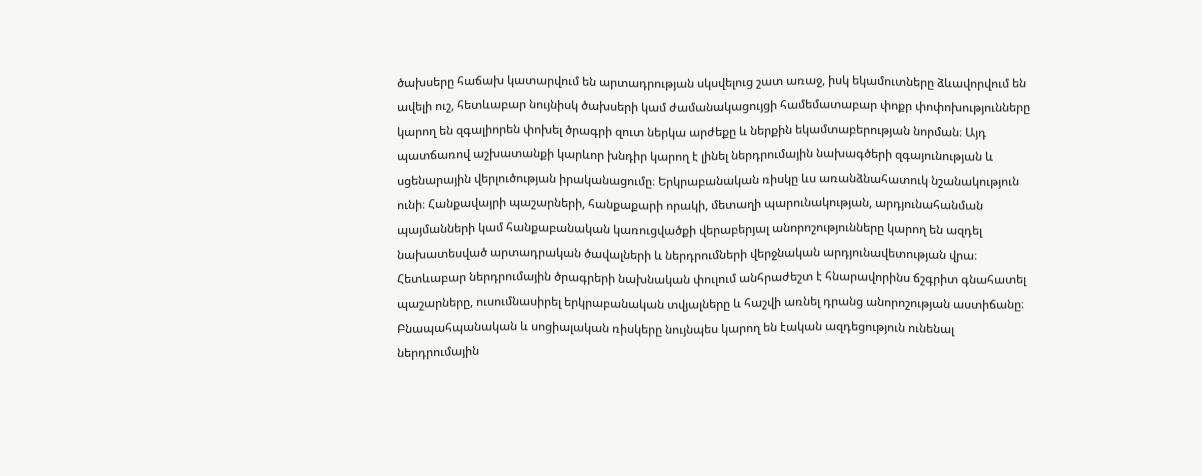ծախսերը հաճախ կատարվում են արտադրության սկսվելուց շատ առաջ, իսկ եկամուտները ձևավորվում են ավելի ուշ, հետևաբար նույնիսկ ծախսերի կամ ժամանակացույցի համեմատաբար փոքր փոփոխությունները կարող են զգալիորեն փոխել ծրագրի զուտ ներկա արժեքը և ներքին եկամտաբերության նորման։ Այդ պատճառով աշխատանքի կարևոր խնդիր կարող է լինել ներդրումային նախագծերի զգայունության և սցենարային վերլուծության իրականացումը։ Երկրաբանական ռիսկը ևս առանձնահատուկ նշանակություն ունի։ Հանքավայրի պաշարների, հանքաքարի որակի, մետաղի պարունակության, արդյունահանման պայմանների կամ հանքաբանական կառուցվածքի վերաբերյալ անորոշությունները կարող են ազդել նախատեսված արտադրական ծավալների և ներդրումների վերջնական արդյունավետության վրա։ Հետևաբար ներդրումային ծրագրերի նախնական փուլում անհրաժեշտ է հնարավորինս ճշգրիտ գնահատել պաշարները, ուսումնասիրել երկրաբանական տվյալները և հաշվի առնել դրանց անորոշության աստիճանը։ Բնապահպանական և սոցիալական ռիսկերը նույնպես կարող են էական ազդեցություն ունենալ ներդրումային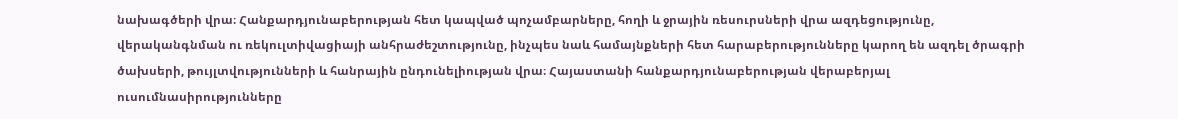նախագծերի վրա։ Հանքարդյունաբերության հետ կապված պոչամբարները, հողի և ջրային ռեսուրսների վրա ազդեցությունը, վերականգնման ու ռեկուլտիվացիայի անհրաժեշտությունը, ինչպես նաև համայնքների հետ հարաբերությունները կարող են ազդել ծրագրի ծախսերի, թույլտվությունների և հանրային ընդունելիության վրա։ Հայաստանի հանքարդյունաբերության վերաբերյալ ուսումնասիրությունները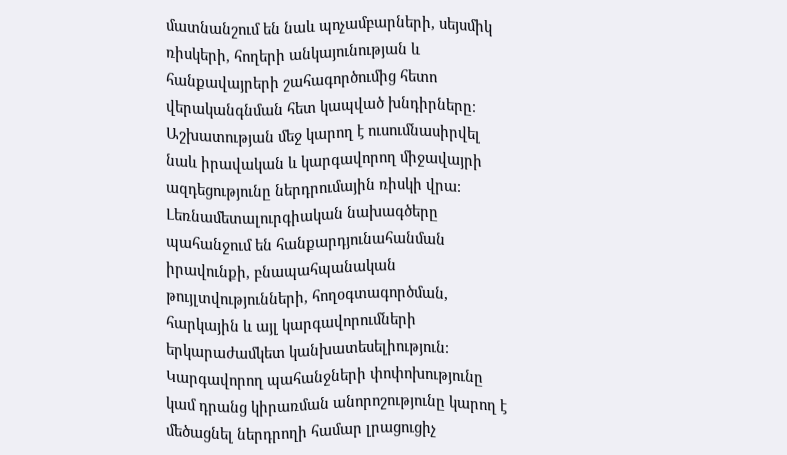մատնանշում են նաև պոչամբարների, սեյսմիկ ռիսկերի, հողերի անկայունության և հանքավայրերի շահագործումից հետո վերականգնման հետ կապված խնդիրները։ Աշխատության մեջ կարող է ուսումնասիրվել նաև իրավական և կարգավորող միջավայրի ազդեցությունը ներդրումային ռիսկի վրա։ Լեռնամետալուրգիական նախագծերը պահանջում են հանքարդյունահանման իրավունքի, բնապահպանական թույլտվությունների, հողօգտագործման, հարկային և այլ կարգավորումների երկարաժամկետ կանխատեսելիություն։ Կարգավորող պահանջների փոփոխությունը կամ դրանց կիրառման անորոշությունը կարող է մեծացնել ներդրողի համար լրացուցիչ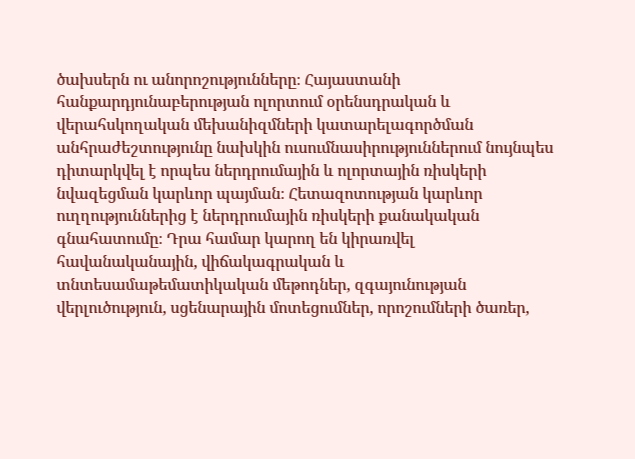ծախսերն ու անորոշությունները։ Հայաստանի հանքարդյունաբերության ոլորտում օրենսդրական և վերահսկողական մեխանիզմների կատարելագործման անհրաժեշտությունը նախկին ուսումնասիրություններում նույնպես դիտարկվել է որպես ներդրումային և ոլորտային ռիսկերի նվազեցման կարևոր պայման։ Հետազոտության կարևոր ուղղություններից է ներդրումային ռիսկերի քանակական գնահատումը։ Դրա համար կարող են կիրառվել հավանականային, վիճակագրական և տնտեսամաթեմատիկական մեթոդներ, զգայունության վերլուծություն, սցենարային մոտեցումներ, որոշումների ծառեր,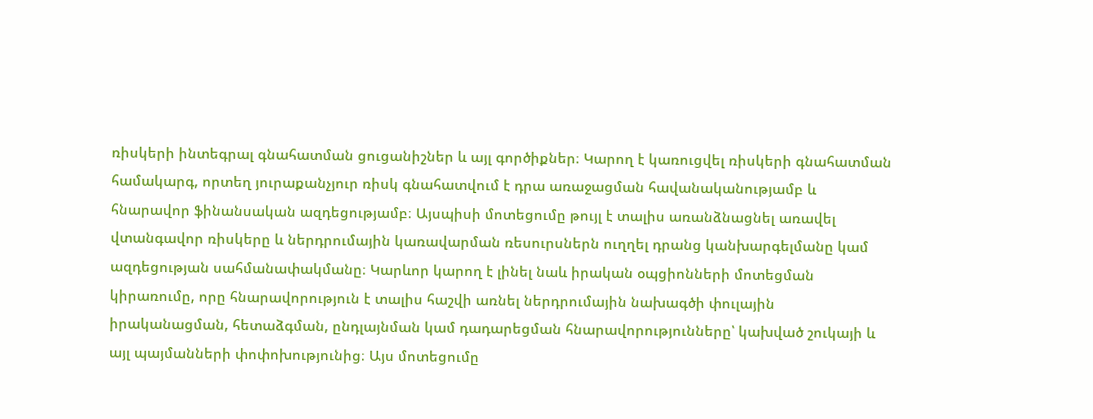ռիսկերի ինտեգրալ գնահատման ցուցանիշներ և այլ գործիքներ։ Կարող է կառուցվել ռիսկերի գնահատման համակարգ, որտեղ յուրաքանչյուր ռիսկ գնահատվում է դրա առաջացման հավանականությամբ և հնարավոր ֆինանսական ազդեցությամբ։ Այսպիսի մոտեցումը թույլ է տալիս առանձնացնել առավել վտանգավոր ռիսկերը և ներդրումային կառավարման ռեսուրսներն ուղղել դրանց կանխարգելմանը կամ ազդեցության սահմանափակմանը։ Կարևոր կարող է լինել նաև իրական օպցիոնների մոտեցման կիրառումը, որը հնարավորություն է տալիս հաշվի առնել ներդրումային նախագծի փուլային իրականացման, հետաձգման, ընդլայնման կամ դադարեցման հնարավորությունները՝ կախված շուկայի և այլ պայմանների փոփոխությունից։ Այս մոտեցումը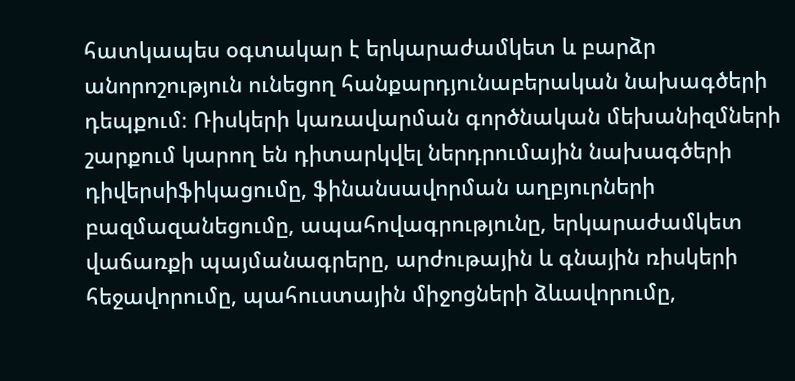հատկապես օգտակար է երկարաժամկետ և բարձր անորոշություն ունեցող հանքարդյունաբերական նախագծերի դեպքում։ Ռիսկերի կառավարման գործնական մեխանիզմների շարքում կարող են դիտարկվել ներդրումային նախագծերի դիվերսիֆիկացումը, ֆինանսավորման աղբյուրների բազմազանեցումը, ապահովագրությունը, երկարաժամկետ վաճառքի պայմանագրերը, արժութային և գնային ռիսկերի հեջավորումը, պահուստային միջոցների ձևավորումը,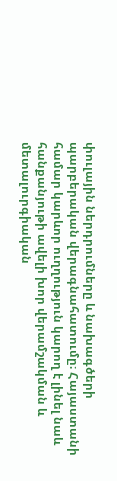փուլային ներդրումները և նախագծերի պարբերական վերագնահատումը։ Հայաստանի համար կարևոր ուղղություն կարող է լինել նաև հանքանյութի ավելի խոր վերամշակման և մետալուրգիական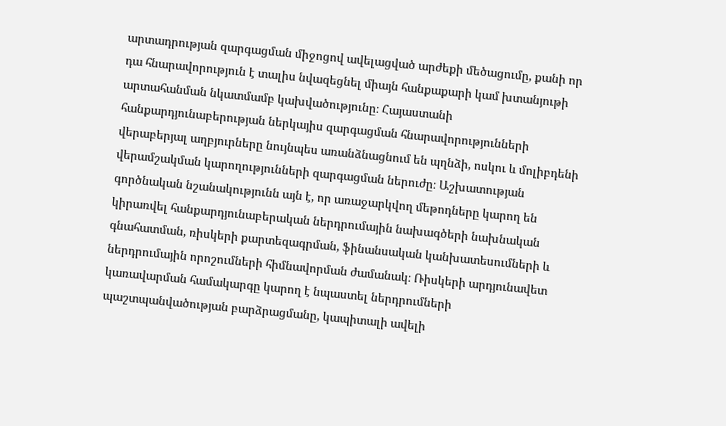արտադրության զարգացման միջոցով ավելացված արժեքի մեծացումը, քանի որ դա հնարավորություն է տալիս նվազեցնել միայն հանքաքարի կամ խտանյութի արտահանման նկատմամբ կախվածությունը։ Հայաստանի հանքարդյունաբերության ներկայիս զարգացման հնարավորությունների վերաբերյալ աղբյուրները նույնպես առանձնացնում են պղնձի, ոսկու և մոլիբդենի վերամշակման կարողությունների զարգացման ներուժը։ Աշխատության գործնական նշանակությունն այն է, որ առաջարկվող մեթոդները կարող են կիրառվել հանքարդյունաբերական ներդրումային նախագծերի նախնական գնահատման, ռիսկերի քարտեզագրման, ֆինանսական կանխատեսումների և ներդրումային որոշումների հիմնավորման ժամանակ։ Ռիսկերի արդյունավետ կառավարման համակարգը կարող է նպաստել ներդրումների պաշտպանվածության բարձրացմանը, կապիտալի ավելի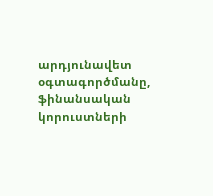արդյունավետ օգտագործմանը, ֆինանսական կորուստների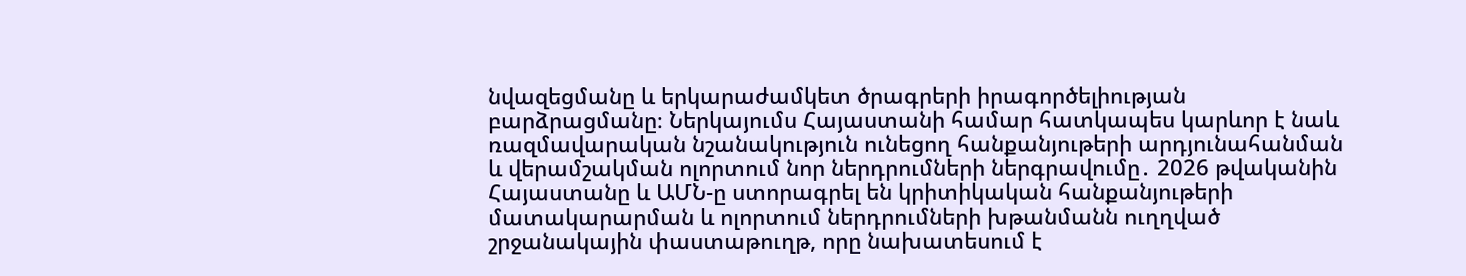նվազեցմանը և երկարաժամկետ ծրագրերի իրագործելիության բարձրացմանը։ Ներկայումս Հայաստանի համար հատկապես կարևոր է նաև ռազմավարական նշանակություն ունեցող հանքանյութերի արդյունահանման և վերամշակման ոլորտում նոր ներդրումների ներգրավումը․ 2026 թվականին Հայաստանը և ԱՄՆ-ը ստորագրել են կրիտիկական հանքանյութերի մատակարարման և ոլորտում ներդրումների խթանմանն ուղղված շրջանակային փաստաթուղթ, որը նախատեսում է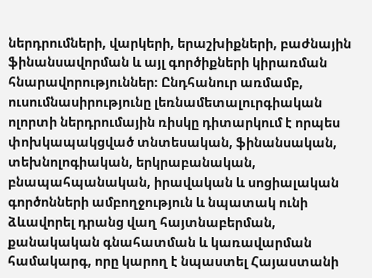ներդրումների, վարկերի, երաշխիքների, բաժնային ֆինանսավորման և այլ գործիքների կիրառման հնարավորություններ։ Ընդհանուր առմամբ, ուսումնասիրությունը լեռնամետալուրգիական ոլորտի ներդրումային ռիսկը դիտարկում է որպես փոխկապակցված տնտեսական, ֆինանսական, տեխնոլոգիական, երկրաբանական, բնապահպանական, իրավական և սոցիալական գործոնների ամբողջություն և նպատակ ունի ձևավորել դրանց վաղ հայտնաբերման, քանակական գնահատման և կառավարման համակարգ, որը կարող է նպաստել Հայաստանի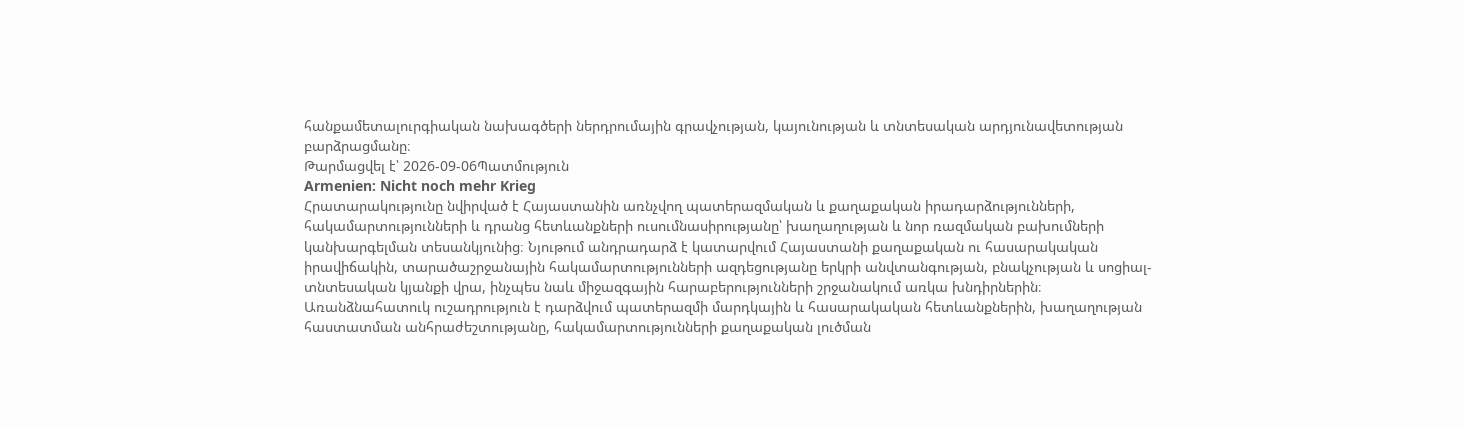հանքամետալուրգիական նախագծերի ներդրումային գրավչության, կայունության և տնտեսական արդյունավետության բարձրացմանը։
Թարմացվել է՝ 2026-09-06Պատմություն
Armenien: Nicht noch mehr Krieg
Հրատարակությունը նվիրված է Հայաստանին առնչվող պատերազմական և քաղաքական իրադարձությունների, հակամարտությունների և դրանց հետևանքների ուսումնասիրությանը՝ խաղաղության և նոր ռազմական բախումների կանխարգելման տեսանկյունից։ Նյութում անդրադարձ է կատարվում Հայաստանի քաղաքական ու հասարակական իրավիճակին, տարածաշրջանային հակամարտությունների ազդեցությանը երկրի անվտանգության, բնակչության և սոցիալ-տնտեսական կյանքի վրա, ինչպես նաև միջազգային հարաբերությունների շրջանակում առկա խնդիրներին։ Առանձնահատուկ ուշադրություն է դարձվում պատերազմի մարդկային և հասարակական հետևանքներին, խաղաղության հաստատման անհրաժեշտությանը, հակամարտությունների քաղաքական լուծման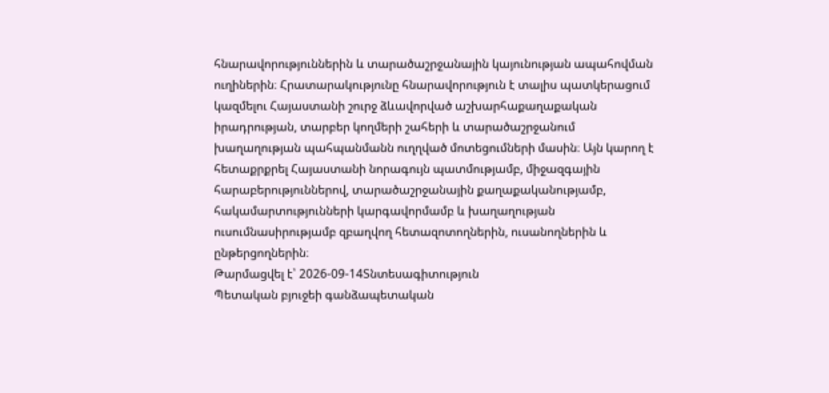հնարավորություններին և տարածաշրջանային կայունության ապահովման ուղիներին։ Հրատարակությունը հնարավորություն է տալիս պատկերացում կազմելու Հայաստանի շուրջ ձևավորված աշխարհաքաղաքական իրադրության, տարբեր կողմերի շահերի և տարածաշրջանում խաղաղության պահպանմանն ուղղված մոտեցումների մասին։ Այն կարող է հետաքրքրել Հայաստանի նորագույն պատմությամբ, միջազգային հարաբերություններով, տարածաշրջանային քաղաքականությամբ, հակամարտությունների կարգավորմամբ և խաղաղության ուսումնասիրությամբ զբաղվող հետազոտողներին, ուսանողներին և ընթերցողներին։
Թարմացվել է՝ 2026-09-14Տնտեսագիտություն
Պետական բյուջեի գանձապետական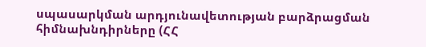սպասարկման արդյունավետության բարձրացման հիմնախնդիրները (ՀՀ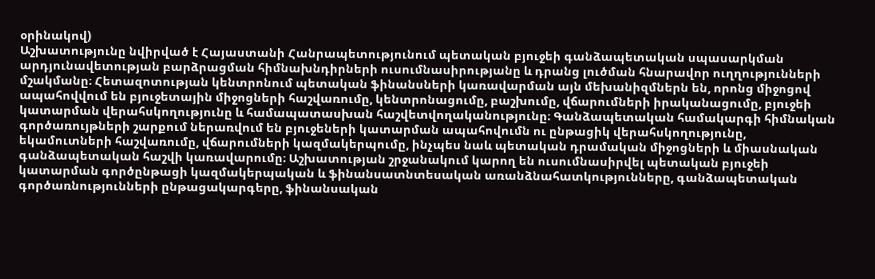օրինակով)
Աշխատությունը նվիրված է Հայաստանի Հանրապետությունում պետական բյուջեի գանձապետական սպասարկման արդյունավետության բարձրացման հիմնախնդիրների ուսումնասիրությանը և դրանց լուծման հնարավոր ուղղությունների մշակմանը։ Հետազոտության կենտրոնում պետական ֆինանսների կառավարման այն մեխանիզմներն են, որոնց միջոցով ապահովվում են բյուջետային միջոցների հաշվառումը, կենտրոնացումը, բաշխումը, վճարումների իրականացումը, բյուջեի կատարման վերահսկողությունը և համապատասխան հաշվետվողականությունը։ Գանձապետական համակարգի հիմնական գործառույթների շարքում ներառվում են բյուջեների կատարման ապահովումն ու ընթացիկ վերահսկողությունը, եկամուտների հաշվառումը, վճարումների կազմակերպումը, ինչպես նաև պետական դրամական միջոցների և միասնական գանձապետական հաշվի կառավարումը։ Աշխատության շրջանակում կարող են ուսումնասիրվել պետական բյուջեի կատարման գործընթացի կազմակերպական և ֆինանսատնտեսական առանձնահատկությունները, գանձապետական գործառնությունների ընթացակարգերը, ֆինանսական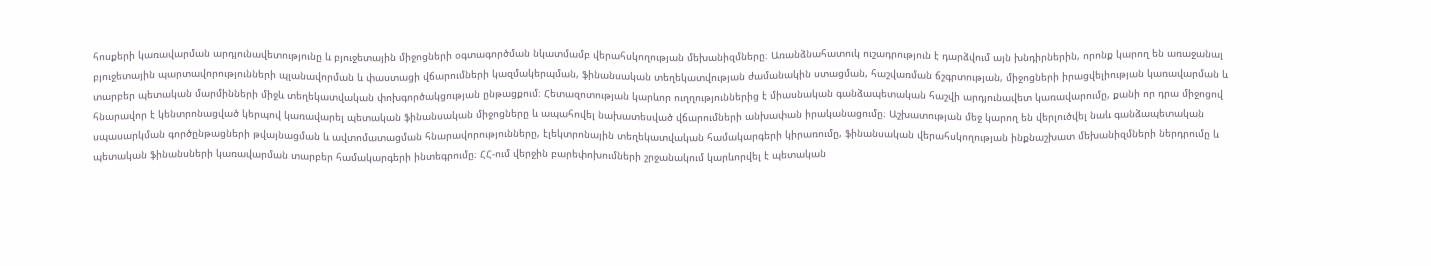հոսքերի կառավարման արդյունավետությունը և բյուջետային միջոցների օգտագործման նկատմամբ վերահսկողության մեխանիզմները։ Առանձնահատուկ ուշադրություն է դարձվում այն խնդիրներին, որոնք կարող են առաջանալ բյուջետային պարտավորությունների պլանավորման և փաստացի վճարումների կազմակերպման, ֆինանսական տեղեկատվության ժամանակին ստացման, հաշվառման ճշգրտության, միջոցների իրացվելիության կառավարման և տարբեր պետական մարմինների միջև տեղեկատվական փոխգործակցության ընթացքում։ Հետազոտության կարևոր ուղղություններից է միասնական գանձապետական հաշվի արդյունավետ կառավարումը, քանի որ դրա միջոցով հնարավոր է կենտրոնացված կերպով կառավարել պետական ֆինանսական միջոցները և ապահովել նախատեսված վճարումների անխափան իրականացումը։ Աշխատության մեջ կարող են վերլուծվել նաև գանձապետական սպասարկման գործընթացների թվայնացման և ավտոմատացման հնարավորությունները, էլեկտրոնային տեղեկատվական համակարգերի կիրառումը, ֆինանսական վերահսկողության ինքնաշխատ մեխանիզմների ներդրումը և պետական ֆինանսների կառավարման տարբեր համակարգերի ինտեգրումը։ ՀՀ-ում վերջին բարեփոխումների շրջանակում կարևորվել է պետական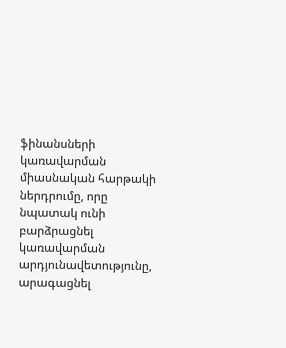ֆինանսների կառավարման միասնական հարթակի ներդրումը, որը նպատակ ունի բարձրացնել կառավարման արդյունավետությունը, արագացնել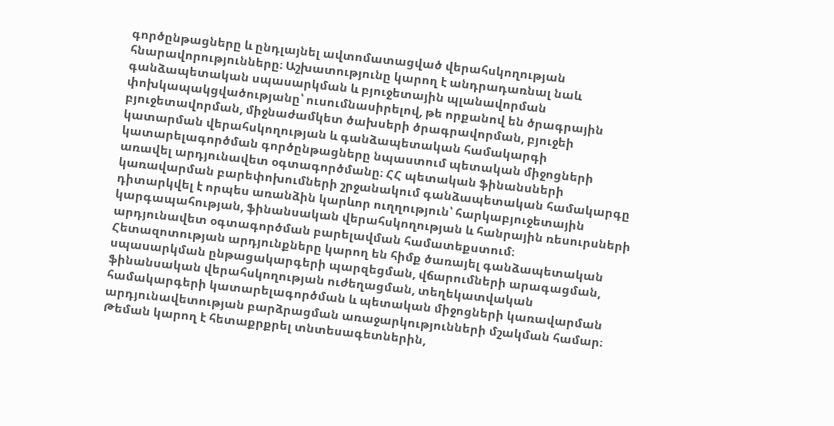գործընթացները և ընդլայնել ավտոմատացված վերահսկողության հնարավորությունները։ Աշխատությունը կարող է անդրադառնալ նաև գանձապետական սպասարկման և բյուջետային պլանավորման փոխկապակցվածությանը՝ ուսումնասիրելով, թե որքանով են ծրագրային բյուջետավորման, միջնաժամկետ ծախսերի ծրագրավորման, բյուջեի կատարման վերահսկողության և գանձապետական համակարգի կատարելագործման գործընթացները նպաստում պետական միջոցների առավել արդյունավետ օգտագործմանը։ ՀՀ պետական ֆինանսների կառավարման բարեփոխումների շրջանակում գանձապետական համակարգը դիտարկվել է որպես առանձին կարևոր ուղղություն՝ հարկաբյուջետային կարգապահության, ֆինանսական վերահսկողության և հանրային ռեսուրսների արդյունավետ օգտագործման բարելավման համատեքստում։ Հետազոտության արդյունքները կարող են հիմք ծառայել գանձապետական սպասարկման ընթացակարգերի պարզեցման, վճարումների արագացման, ֆինանսական վերահսկողության ուժեղացման, տեղեկատվական համակարգերի կատարելագործման և պետական միջոցների կառավարման արդյունավետության բարձրացման առաջարկությունների մշակման համար։ Թեման կարող է հետաքրքրել տնտեսագետներին,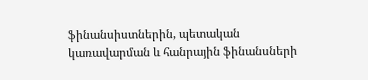ֆինանսիստներին, պետական կառավարման և հանրային ֆինանսների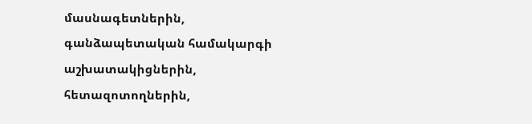մասնագետներին, գանձապետական համակարգի աշխատակիցներին, հետազոտողներին,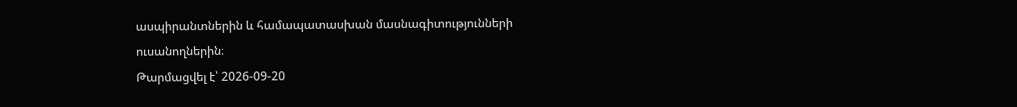ասպիրանտներին և համապատասխան մասնագիտությունների ուսանողներին։
Թարմացվել է՝ 2026-09-20